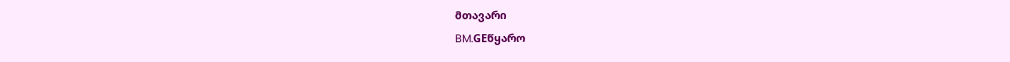მთავარი
BM.GEწყარო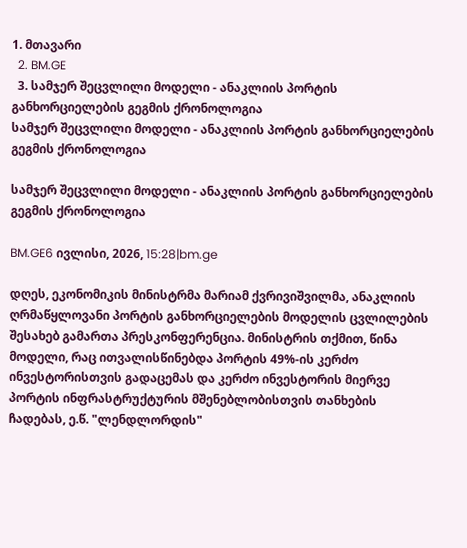1. მთავარი
  2. BM.GE
  3. სამჯერ შეცვლილი მოდელი - ანაკლიის პორტის განხორციელების გეგმის ქრონოლოგია
სამჯერ შეცვლილი მოდელი - ანაკლიის პორტის განხორციელების გეგმის ქრონოლოგია

სამჯერ შეცვლილი მოდელი - ანაკლიის პორტის განხორციელების გეგმის ქრონოლოგია

BM.GE6 ივლისი, 2026, 15:28|bm.ge

დღეს, ეკონომიკის მინისტრმა მარიამ ქვრივიშვილმა, ანაკლიის ღრმაწყლოვანი პორტის განხორციელების მოდელის ცვლილების შესახებ გამართა პრესკონფერენცია. მინისტრის თქმით, წინა მოდელი, რაც ითვალისწინებდა პორტის 49%-ის კერძო ინვესტორისთვის გადაცემას და კერძო ინვესტორის მიერვე პორტის ინფრასტრუქტურის მშენებლობისთვის თანხების ჩადებას, ე.წ. "ლენდლორდის"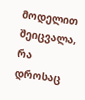მოდელით შეიცვალა, რა დროსაც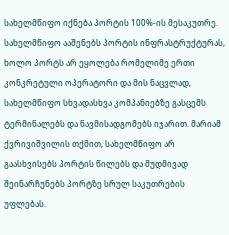სახელმწიფო იქნება პორტის 100%-ის მესაკუთრე. სახელმწიფო ააშენებს პორტის ინფრასტრუქტურას, ხოლო პორტს არ ეყოლება რომელიმე ერთი კონკრეტული ოპერატორი და მის ნაცვლად, სახელმწიფო სხვადასხვა კომპანიებზე გასცემს ტერმინალებს და ნავმისადგომებს იჯარით. მარიამ ქვრივიშვილის თქმით, სახელმწიფო არ გაასხვისებს პორტის წილებს და მუდმივად შეინარჩუნებს პორტზე სრულ საკუთრების უფლებას.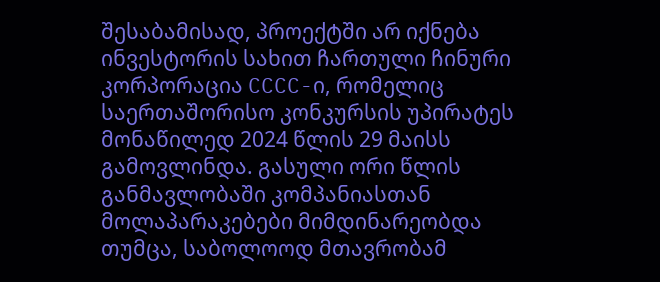შესაბამისად, პროექტში არ იქნება ინვესტორის სახით ჩართული ჩინური კორპორაცია CCCC-ი, რომელიც საერთაშორისო კონკურსის უპირატეს მონაწილედ 2024 წლის 29 მაისს გამოვლინდა. გასული ორი წლის განმავლობაში კომპანიასთან მოლაპარაკებები მიმდინარეობდა თუმცა, საბოლოოდ მთავრობამ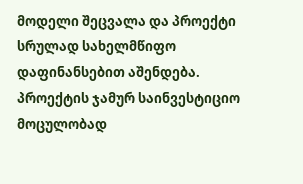მოდელი შეცვალა და პროექტი სრულად სახელმწიფო დაფინანსებით აშენდება. პროექტის ჯამურ საინვესტიციო მოცულობად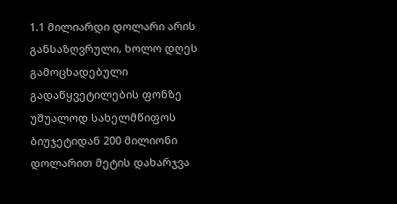1.1 მილიარდი დოლარი არის განსაზღვრული, ხოლო დღეს გამოცხადებული გადაწყვეტილების ფონზე უშუალოდ სახელმწიფოს ბიუჯეტიდან 200 მილიონი დოლარით მეტის დახარჯვა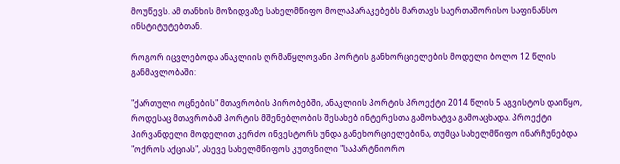მოუწევს. ამ თანხის მოზიდვაზე სახელმწიფო მოლაპარაკებებს მართავს საერთაშორისო საფინანსო ინსტიტუტებთან.

როგორ იცვლებოდა ანაკლიის ღრმაწყლოვანი პორტის განხორციელების მოდელი ბოლო 12 წლის განმავლობაში:

"ქართული ოცნების" მთავრობის პირობებში, ანაკლიის პორტის პროექტი 2014 წლის 5 აგვისტოს დაიწყო, როდესაც მთავრობამ პორტის მშენებლობის შესახებ ინტერესთა გამოხატვა გამოაცხადა. პროექტი პირვანდელი მოდელით კერძო ინვესტორს უნდა განეხორციელებინა, თუმცა სახელმწიფო ინარჩუნებდა "ოქროს აქციას", ასევე სახელმწიფოს კუთვნილი "საპარტნიორო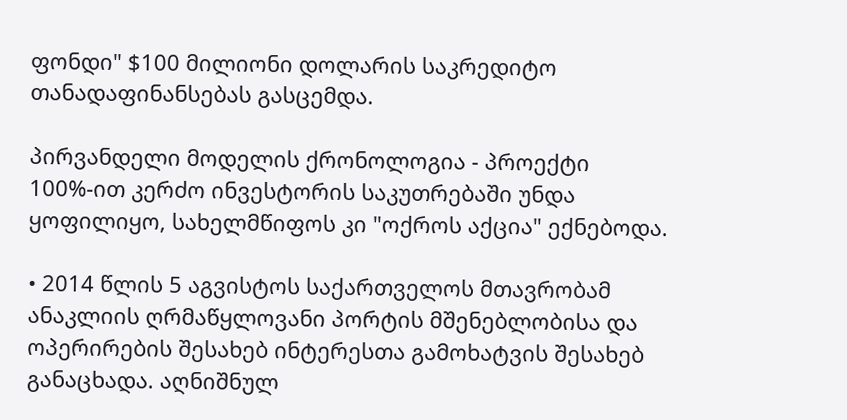ფონდი" $100 მილიონი დოლარის საკრედიტო თანადაფინანსებას გასცემდა.

პირვანდელი მოდელის ქრონოლოგია - პროექტი 100%-ით კერძო ინვესტორის საკუთრებაში უნდა ყოფილიყო, სახელმწიფოს კი "ოქროს აქცია" ექნებოდა.

• 2014 წლის 5 აგვისტოს საქართველოს მთავრობამ ანაკლიის ღრმაწყლოვანი პორტის მშენებლობისა და ოპერირების შესახებ ინტერესთა გამოხატვის შესახებ განაცხადა. აღნიშნულ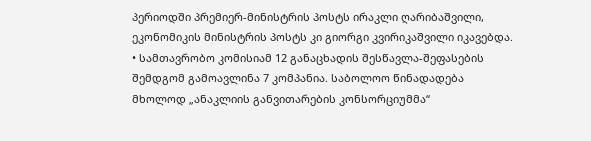პერიოდში პრემიერ-მინისტრის პოსტს ირაკლი ღარიბაშვილი, ეკონომიკის მინისტრის პოსტს კი გიორგი კვირიკაშვილი იკავებდა. • სამთავრობო კომისიამ 12 განაცხადის შესწავლა-შეფასების შემდგომ გამოავლინა 7 კომპანია. საბოლოო წინადადება მხოლოდ „ანაკლიის განვითარების კონსორციუმმა“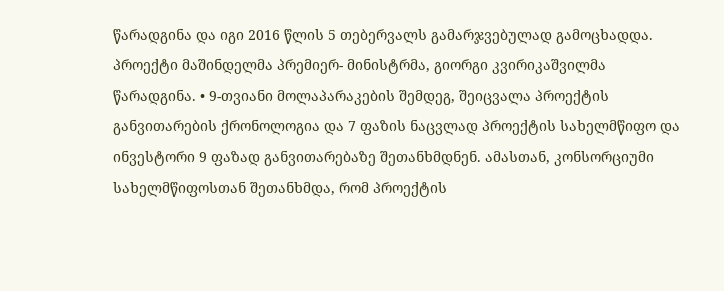წარადგინა და იგი 2016 წლის 5 თებერვალს გამარჯვებულად გამოცხადდა. პროექტი მაშინდელმა პრემიერ- მინისტრმა, გიორგი კვირიკაშვილმა წარადგინა. • 9-თვიანი მოლაპარაკების შემდეგ, შეიცვალა პროექტის განვითარების ქრონოლოგია და 7 ფაზის ნაცვლად პროექტის სახელმწიფო და ინვესტორი 9 ფაზად განვითარებაზე შეთანხმდნენ. ამასთან, კონსორციუმი სახელმწიფოსთან შეთანხმდა, რომ პროექტის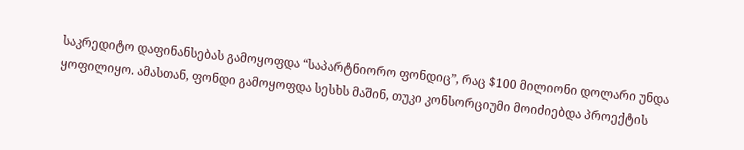საკრედიტო დაფინანსებას გამოყოფდა “საპარტნიორო ფონდიც”, რაც $100 მილიონი დოლარი უნდა ყოფილიყო. ამასთან, ფონდი გამოყოფდა სესხს მაშინ, თუკი კონსორციუმი მოიძიებდა პროექტის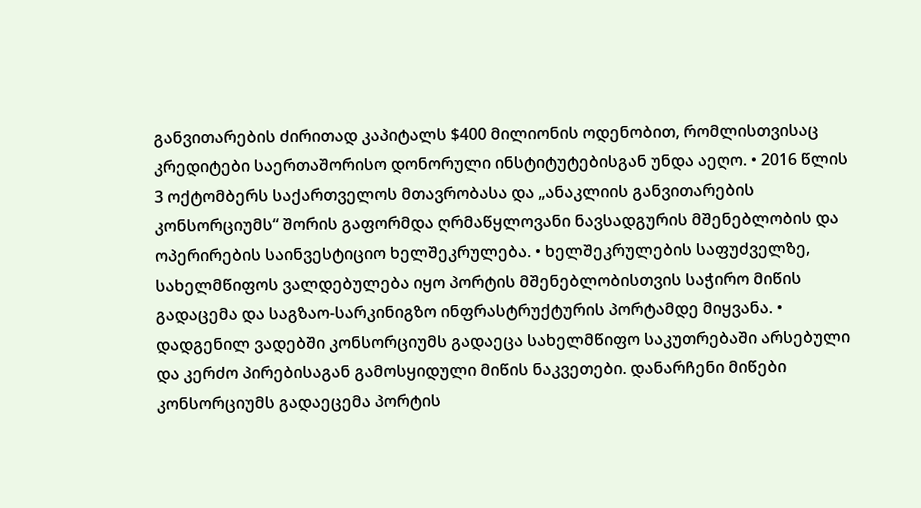განვითარების ძირითად კაპიტალს $400 მილიონის ოდენობით, რომლისთვისაც კრედიტები საერთაშორისო დონორული ინსტიტუტებისგან უნდა აეღო. • 2016 წლის 3 ოქტომბერს საქართველოს მთავრობასა და „ანაკლიის განვითარების კონსორციუმს“ შორის გაფორმდა ღრმაწყლოვანი ნავსადგურის მშენებლობის და ოპერირების საინვესტიციო ხელშეკრულება. • ხელშეკრულების საფუძველზე, სახელმწიფოს ვალდებულება იყო პორტის მშენებლობისთვის საჭირო მიწის გადაცემა და საგზაო-სარკინიგზო ინფრასტრუქტურის პორტამდე მიყვანა. • დადგენილ ვადებში კონსორციუმს გადაეცა სახელმწიფო საკუთრებაში არსებული და კერძო პირებისაგან გამოსყიდული მიწის ნაკვეთები. დანარჩენი მიწები კონსორციუმს გადაეცემა პორტის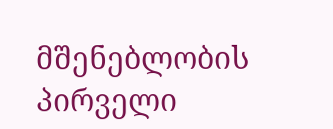მშენებლობის პირველი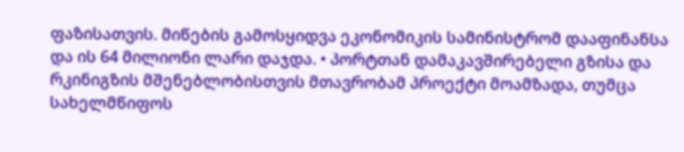ფაზისათვის. მიწების გამოსყიდვა ეკონომიკის სამინისტრომ დააფინანსა და ის 64 მილიონი ლარი დაჯდა. • პორტთან დამაკავშირებელი გზისა და რკინიგზის მშენებლობისთვის მთავრობამ პროექტი მოამზადა, თუმცა სახელმწიფოს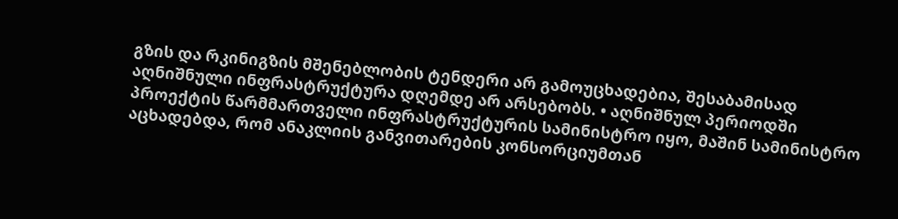გზის და რკინიგზის მშენებლობის ტენდერი არ გამოუცხადებია, შესაბამისად აღნიშნული ინფრასტრუქტურა დღემდე არ არსებობს. • აღნიშნულ პერიოდში პროექტის წარმმართველი ინფრასტრუქტურის სამინისტრო იყო, მაშინ სამინისტრო აცხადებდა, რომ ანაკლიის განვითარების კონსორციუმთან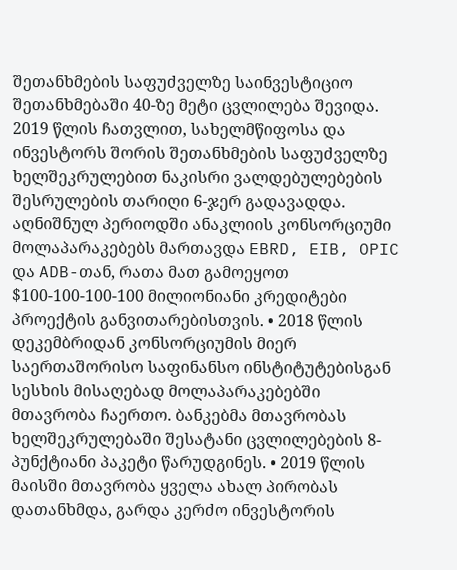შეთანხმების საფუძველზე საინვესტიციო შეთანხმებაში 40-ზე მეტი ცვლილება შევიდა. 2019 წლის ჩათვლით, სახელმწიფოსა და ინვესტორს შორის შეთანხმების საფუძველზე ხელშეკრულებით ნაკისრი ვალდებულებების შესრულების თარიღი 6-ჯერ გადავადდა. აღნიშნულ პერიოდში ანაკლიის კონსორციუმი მოლაპარაკებებს მართავდა EBRD, EIB, OPIC და ADB-თან, რათა მათ გამოეყოთ $100-100-100-100 მილიონიანი კრედიტები პროექტის განვითარებისთვის. • 2018 წლის დეკემბრიდან კონსორციუმის მიერ საერთაშორისო საფინანსო ინსტიტუტებისგან სესხის მისაღებად მოლაპარაკებებში მთავრობა ჩაერთო. ბანკებმა მთავრობას ხელშეკრულებაში შესატანი ცვლილებების 8-პუნქტიანი პაკეტი წარუდგინეს. • 2019 წლის მაისში მთავრობა ყველა ახალ პირობას დათანხმდა, გარდა კერძო ინვესტორის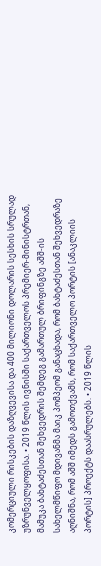კომერციული რისკების დაზღვევისა და 400 მილიონი დოლარის სესხის სრულად უზრუნველყოფისა. • 2019 წლის ივნისში საქართველოს პრემიერ-მინისტრთან, მამუკა ბახტაძესთან შეხვედრის შემდეგ გამართულ ბრიფინგზე აშშ-ის სახელმწიფო მდივანმა მაიკ პომპეომ განაცხადა, რომ ბახტაძესთან შეხვედრაზე აღნიშნა, რომ აშშ იმედს გამოთქვამს, რომ საქართველო პორტის [ანაკლიის პორტის] პროექტს დაასრულებს. • 2019 წლის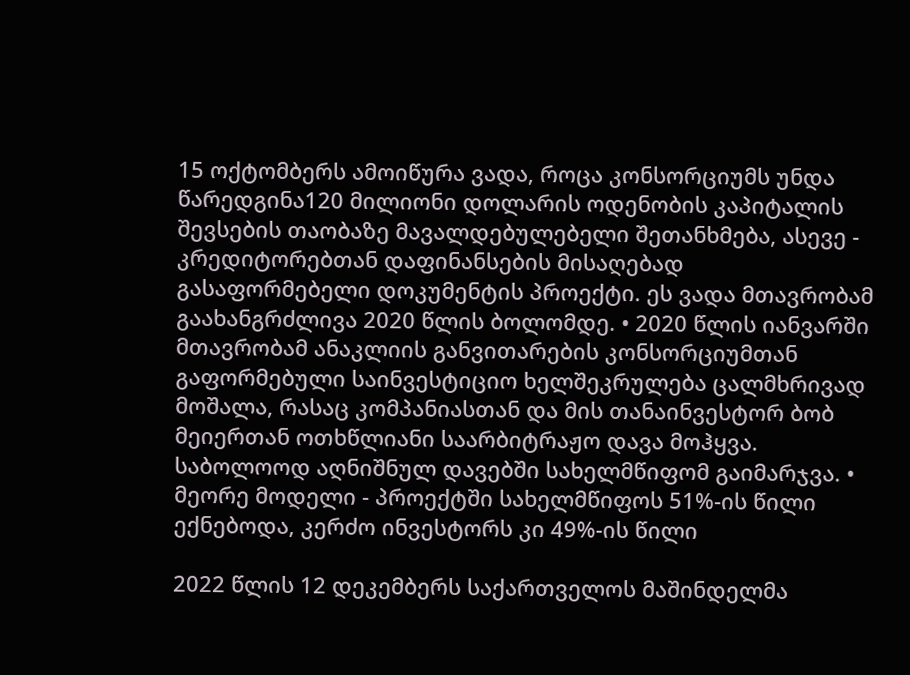15 ოქტომბერს ამოიწურა ვადა, როცა კონსორციუმს უნდა წარედგინა120 მილიონი დოლარის ოდენობის კაპიტალის შევსების თაობაზე მავალდებულებელი შეთანხმება, ასევე - კრედიტორებთან დაფინანსების მისაღებად გასაფორმებელი დოკუმენტის პროექტი. ეს ვადა მთავრობამ გაახანგრძლივა 2020 წლის ბოლომდე. • 2020 წლის იანვარში მთავრობამ ანაკლიის განვითარების კონსორციუმთან გაფორმებული საინვესტიციო ხელშეკრულება ცალმხრივად მოშალა, რასაც კომპანიასთან და მის თანაინვესტორ ბობ მეიერთან ოთხწლიანი საარბიტრაჟო დავა მოჰყვა. საბოლოოდ აღნიშნულ დავებში სახელმწიფომ გაიმარჯვა. • მეორე მოდელი - პროექტში სახელმწიფოს 51%-ის წილი ექნებოდა, კერძო ინვესტორს კი 49%-ის წილი

2022 წლის 12 დეკემბერს საქართველოს მაშინდელმა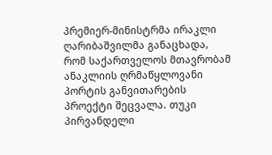პრემიერ-მინისტრმა ირაკლი ღარიბაშვილმა განაცხადა, რომ საქართველოს მთავრობამ ანაკლიის ღრმაწყლოვანი პორტის განვითარების პროექტი შეცვალა. თუკი პირვანდელი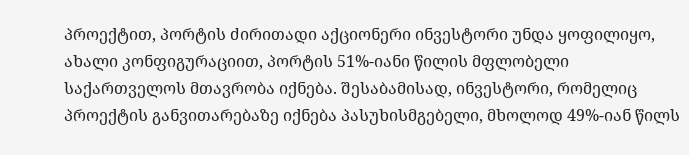პროექტით, პორტის ძირითადი აქციონერი ინვესტორი უნდა ყოფილიყო, ახალი კონფიგურაციით, პორტის 51%-იანი წილის მფლობელი საქართველოს მთავრობა იქნება. შესაბამისად, ინვესტორი, რომელიც პროექტის განვითარებაზე იქნება პასუხისმგებელი, მხოლოდ 49%-იან წილს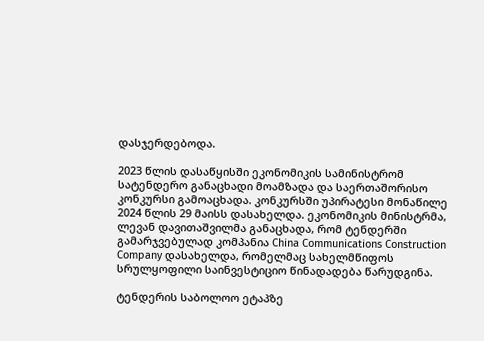დასჯერდებოდა.

2023 წლის დასაწყისში ეკონომიკის სამინისტრომ სატენდერო განაცხადი მოამზადა და საერთაშორისო კონკურსი გამოაცხადა. კონკურსში უპირატესი მონაწილე 2024 წლის 29 მაისს დასახელდა. ეკონომიკის მინისტრმა, ლევან დავითაშვილმა განაცხადა, რომ ტენდერში გამარჯვებულად კომპანია China Communications Construction Company დასახელდა, რომელმაც სახელმწიფოს სრულყოფილი საინვესტიციო წინადადება წარუდგინა.

ტენდერის საბოლოო ეტაპზე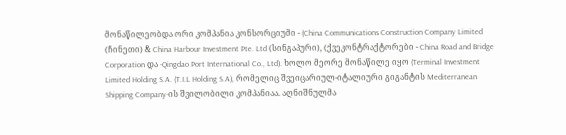მონაწილეობდა ორი კომპანია კონსორციუმი - (China Communications Construction Company Limited (ჩინეთი) & China Harbour Investment Pte. Ltd (სინგაპური), (ქვეკონტრაქტორები - China Road and Bridge Corporation და -Qingdao Port International Co., Ltd). ხოლო მეორე მონაწილე იყო (Terminal Investment Limited Holding S.A. (T.I.L Holding S.A), რომელიც შვეიცარიულ-იტალიური გიგანტის Mediterranean Shipping Company-ის შვილობილი კომპანიაა. აღნიშნულმა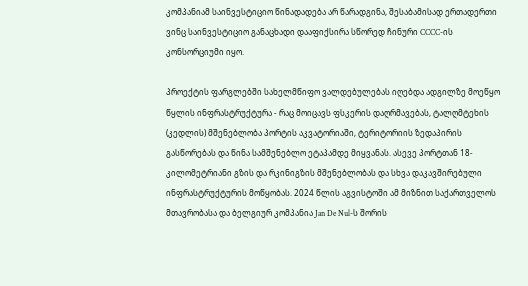კომპანიამ საინვესტიციო წინადადება არ წარადგინა, შესაბამისად ერთადერთი ვინც საინვესტიციო განაცხადი დააფიქსირა სწორედ ჩინური CCCC-ის კონსორციუმი იყო.

პროექტის ფარგლებში სახელმწიფო ვალდებულებას იღებდა ადგილზე მოეწყო წყლის ინფრასტრუქტურა - რაც მოიცავს ფსკერის დაღრმავებას, ტალღმტეხის (კედლის) მშენებლობა პორტის აკვატორიაში, ტერიტორიის ზედაპირის გასწორებას და წინა სამშენებლო ეტაპამდე მიყვანას. ასევე პორტთან 18-კილომეტრიანი გზის და რკინიგზის მშენებლობას და სხვა დაკავშირებული ინფრასტრუქტურის მოწყობას. 2024 წლის აგვისტოში ამ მიზნით საქართველოს მთავრობასა და ბელგიურ კომპანია Jan De Nul-ს შორის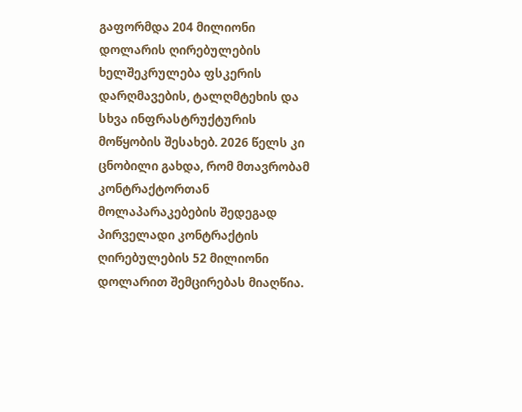გაფორმდა 204 მილიონი დოლარის ღირებულების ხელშეკრულება ფსკერის დარღმავების, ტალღმტეხის და სხვა ინფრასტრუქტურის მოწყობის შესახებ. 2026 წელს კი ცნობილი გახდა, რომ მთავრობამ კონტრაქტორთან მოლაპარაკებების შედეგად პირველადი კონტრაქტის ღირებულების 52 მილიონი დოლარით შემცირებას მიაღწია.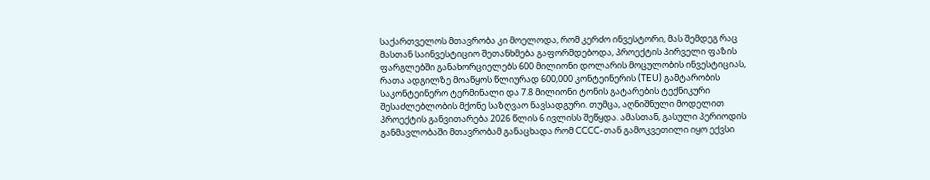საქართველოს მთავრობა კი მოელოდა, რომ კერძო ინვესტორი, მას შემდეგ რაც მასთან საინვესტიციო შეთანხმება გაფორმდებოდა, პროექტის პირველი ფაზის ფარგლებში განახორციელებს 600 მილიონი დოლარის მოცულობის ინვესტიციას, რათა ადგილზე მოაწყოს წლიურად 600,000 კონტეინერის (TEU) გამტარობის საკონტეინერო ტერმინალი და 7.8 მილიონი ტონის გატარების ტექნიკური შესაძლებლობის მქონე საზღვაო ნავსადგური. თუმცა, აღნიშნული მოდელით პროექტის განვითარება 2026 წლის 6 ივლისს შეწყდა. ამასთან, გასული პერიოდის განმავლობაში მთავრობამ განაცხადა რომ CCCC-თან გამოკვეთილი იყო ექვსი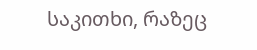საკითხი, რაზეც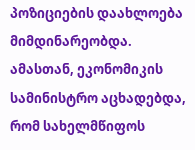პოზიციების დაახლოება მიმდინარეობდა. ამასთან, ეკონომიკის სამინისტრო აცხადებდა, რომ სახელმწიფოს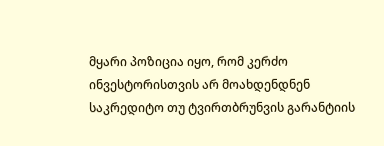მყარი პოზიცია იყო, რომ კერძო ინვესტორისთვის არ მოახდენდნენ საკრედიტო თუ ტვირთბრუნვის გარანტიის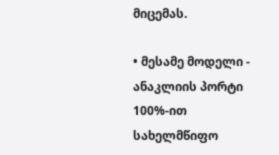მიცემას.

• მესამე მოდელი - ანაკლიის პორტი 100%-ით სახელმწიფო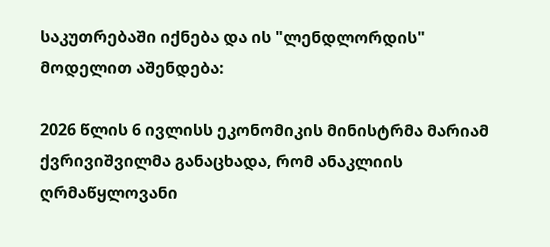საკუთრებაში იქნება და ის "ლენდლორდის" მოდელით აშენდება:

2026 წლის 6 ივლისს ეკონომიკის მინისტრმა მარიამ ქვრივიშვილმა განაცხადა, რომ ანაკლიის ღრმაწყლოვანი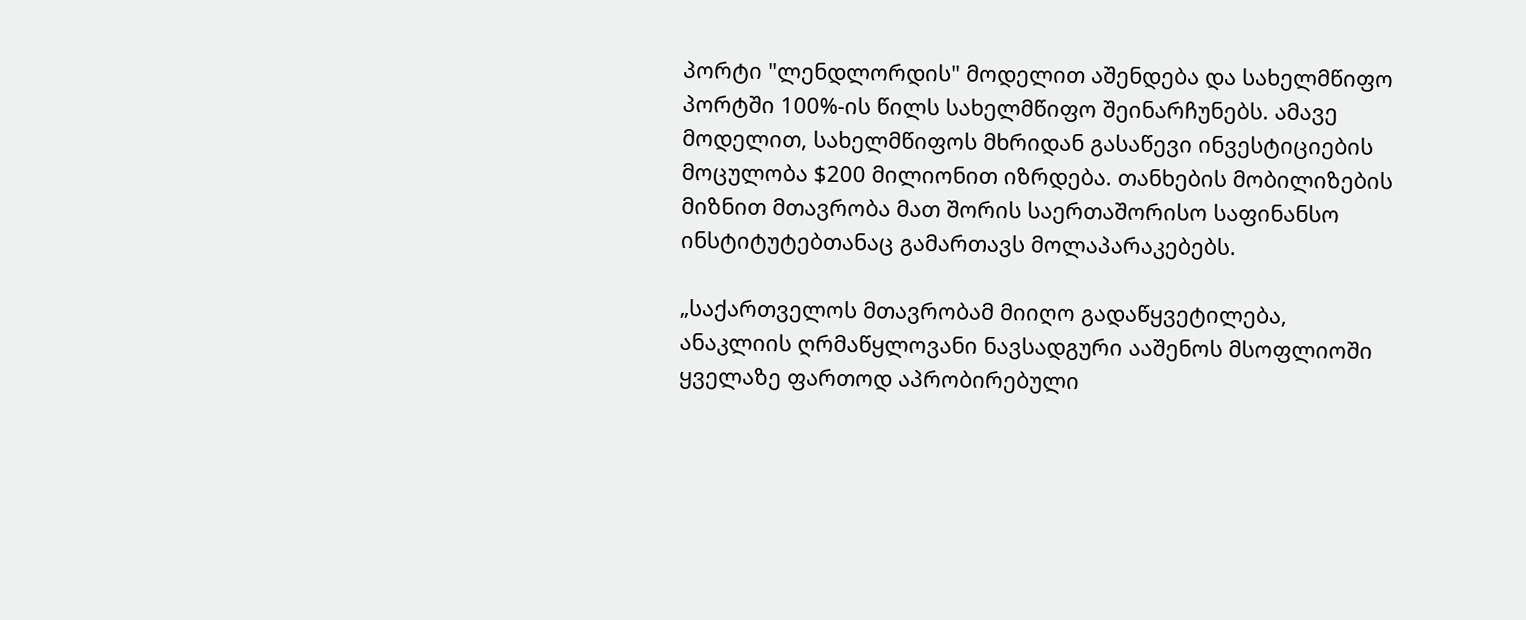პორტი "ლენდლორდის" მოდელით აშენდება და სახელმწიფო პორტში 100%-ის წილს სახელმწიფო შეინარჩუნებს. ამავე მოდელით, სახელმწიფოს მხრიდან გასაწევი ინვესტიციების მოცულობა $200 მილიონით იზრდება. თანხების მობილიზების მიზნით მთავრობა მათ შორის საერთაშორისო საფინანსო ინსტიტუტებთანაც გამართავს მოლაპარაკებებს.

„საქართველოს მთავრობამ მიიღო გადაწყვეტილება, ანაკლიის ღრმაწყლოვანი ნავსადგური ააშენოს მსოფლიოში ყველაზე ფართოდ აპრობირებული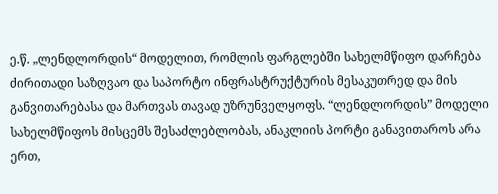ე.წ. „ლენდლორდის“ მოდელით, რომლის ფარგლებში სახელმწიფო დარჩება ძირითადი საზღვაო და საპორტო ინფრასტრუქტურის მესაკუთრედ და მის განვითარებასა და მართვას თავად უზრუნველყოფს. “ლენდლორდის” მოდელი სახელმწიფოს მისცემს შესაძლებლობას, ანაკლიის პორტი განავითაროს არა ერთ,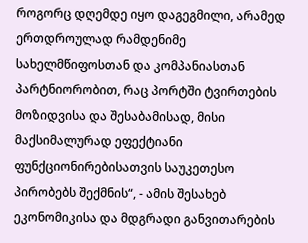როგორც დღემდე იყო დაგეგმილი, არამედ ერთდროულად რამდენიმე სახელმწიფოსთან და კომპანიასთან პარტნიორობით, რაც პორტში ტვირთების მოზიდვისა და შესაბამისად, მისი მაქსიმალურად ეფექტიანი ფუნქციონირებისათვის საუკეთესო პირობებს შექმნის“, - ამის შესახებ ეკონომიკისა და მდგრადი განვითარების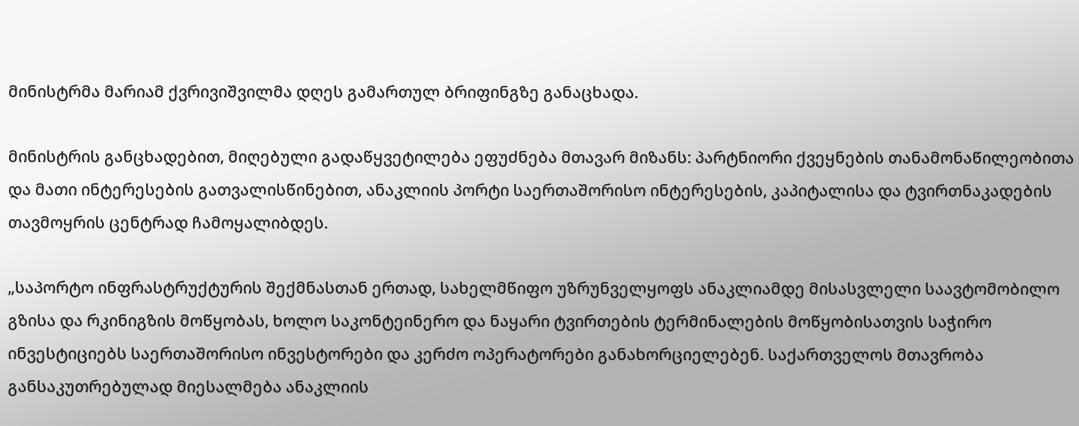მინისტრმა მარიამ ქვრივიშვილმა დღეს გამართულ ბრიფინგზე განაცხადა.

მინისტრის განცხადებით, მიღებული გადაწყვეტილება ეფუძნება მთავარ მიზანს: პარტნიორი ქვეყნების თანამონაწილეობითა და მათი ინტერესების გათვალისწინებით, ანაკლიის პორტი საერთაშორისო ინტერესების, კაპიტალისა და ტვირთნაკადების თავმოყრის ცენტრად ჩამოყალიბდეს.

„საპორტო ინფრასტრუქტურის შექმნასთან ერთად, სახელმწიფო უზრუნველყოფს ანაკლიამდე მისასვლელი საავტომობილო გზისა და რკინიგზის მოწყობას, ხოლო საკონტეინერო და ნაყარი ტვირთების ტერმინალების მოწყობისათვის საჭირო ინვესტიციებს საერთაშორისო ინვესტორები და კერძო ოპერატორები განახორციელებენ. საქართველოს მთავრობა განსაკუთრებულად მიესალმება ანაკლიის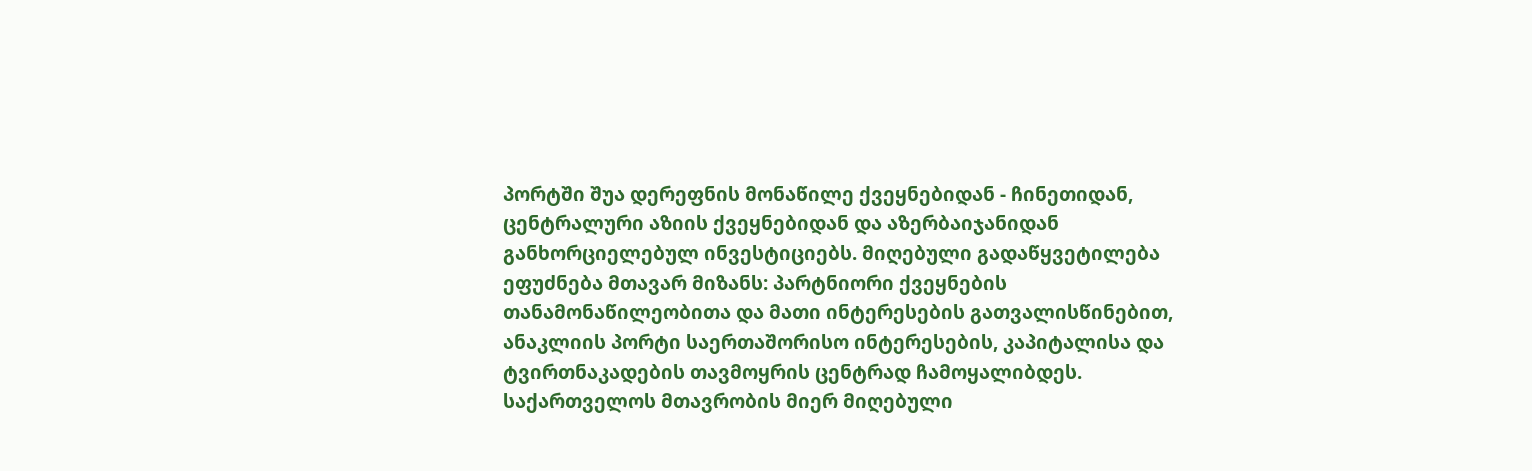პორტში შუა დერეფნის მონაწილე ქვეყნებიდან - ჩინეთიდან, ცენტრალური აზიის ქვეყნებიდან და აზერბაიჯანიდან განხორციელებულ ინვესტიციებს. მიღებული გადაწყვეტილება ეფუძნება მთავარ მიზანს: პარტნიორი ქვეყნების თანამონაწილეობითა და მათი ინტერესების გათვალისწინებით, ანაკლიის პორტი საერთაშორისო ინტერესების, კაპიტალისა და ტვირთნაკადების თავმოყრის ცენტრად ჩამოყალიბდეს. საქართველოს მთავრობის მიერ მიღებული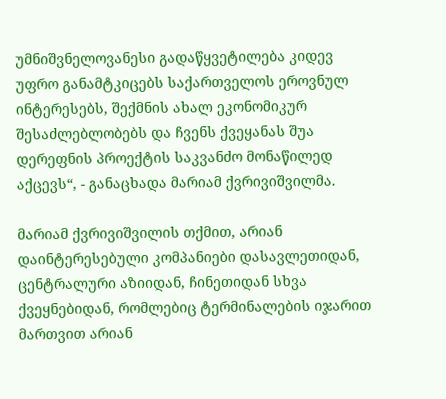უმნიშვნელოვანესი გადაწყვეტილება კიდევ უფრო განამტკიცებს საქართველოს ეროვნულ ინტერესებს, შექმნის ახალ ეკონომიკურ შესაძლებლობებს და ჩვენს ქვეყანას შუა დერეფნის პროექტის საკვანძო მონაწილედ აქცევს“, - განაცხადა მარიამ ქვრივიშვილმა.

მარიამ ქვრივიშვილის თქმით, არიან დაინტერესებული კომპანიები დასავლეთიდან, ცენტრალური აზიიდან, ჩინეთიდან სხვა ქვეყნებიდან, რომლებიც ტერმინალების იჯარით მართვით არიან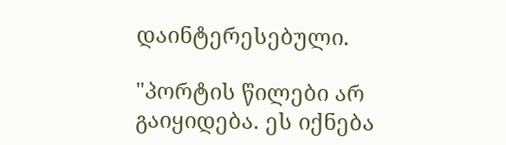დაინტერესებული.

"პორტის წილები არ გაიყიდება. ეს იქნება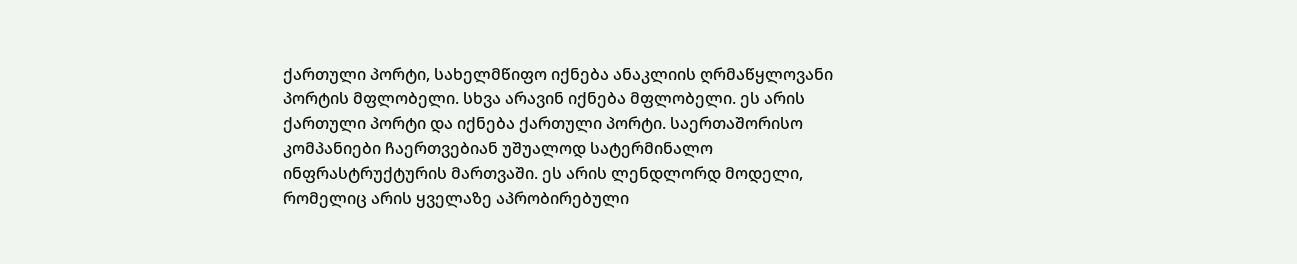ქართული პორტი, სახელმწიფო იქნება ანაკლიის ღრმაწყლოვანი პორტის მფლობელი. სხვა არავინ იქნება მფლობელი. ეს არის ქართული პორტი და იქნება ქართული პორტი. საერთაშორისო კომპანიები ჩაერთვებიან უშუალოდ სატერმინალო ინფრასტრუქტურის მართვაში. ეს არის ლენდლორდ მოდელი, რომელიც არის ყველაზე აპრობირებული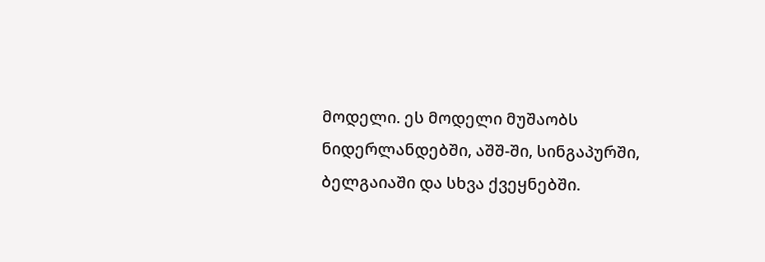მოდელი. ეს მოდელი მუშაობს ნიდერლანდებში, აშშ-ში, სინგაპურში, ბელგაიაში და სხვა ქვეყნებში.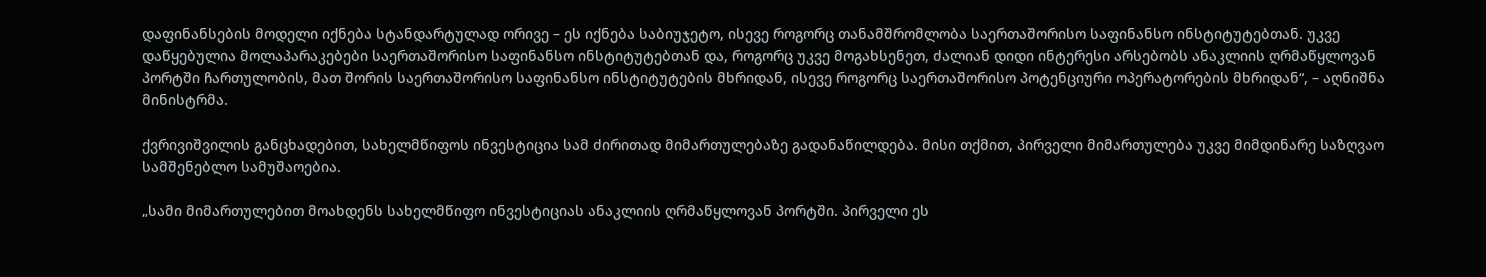დაფინანსების მოდელი იქნება სტანდარტულად ორივე – ეს იქნება საბიუჯეტო, ისევე როგორც თანამშრომლობა საერთაშორისო საფინანსო ინსტიტუტებთან. უკვე დაწყებულია მოლაპარაკებები საერთაშორისო საფინანსო ინსტიტუტებთან და, როგორც უკვე მოგახსენეთ, ძალიან დიდი ინტერესი არსებობს ანაკლიის ღრმაწყლოვან პორტში ჩართულობის, მათ შორის საერთაშორისო საფინანსო ინსტიტუტების მხრიდან, ისევე როგორც საერთაშორისო პოტენციური ოპერატორების მხრიდან“, – აღნიშნა მინისტრმა.

ქვრივიშვილის განცხადებით, სახელმწიფოს ინვესტიცია სამ ძირითად მიმართულებაზე გადანაწილდება. მისი თქმით, პირველი მიმართულება უკვე მიმდინარე საზღვაო სამშენებლო სამუშაოებია.

„სამი მიმართულებით მოახდენს სახელმწიფო ინვესტიციას ანაკლიის ღრმაწყლოვან პორტში. პირველი ეს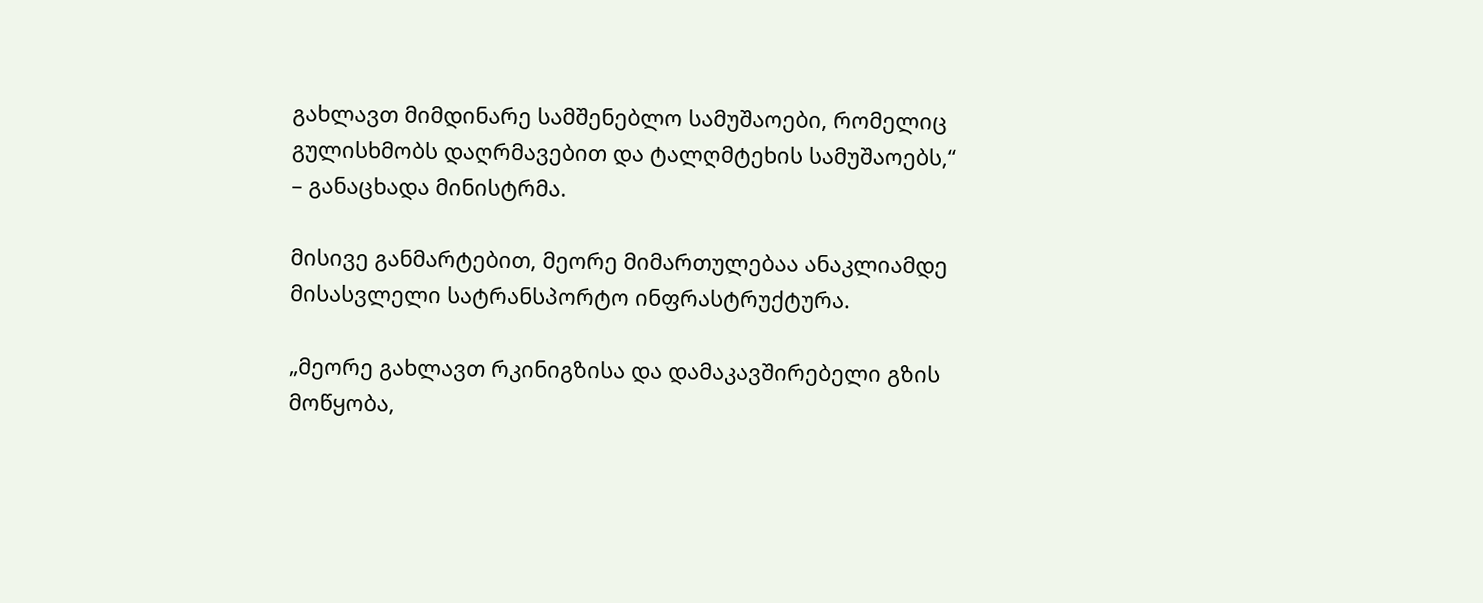გახლავთ მიმდინარე სამშენებლო სამუშაოები, რომელიც გულისხმობს დაღრმავებით და ტალღმტეხის სამუშაოებს,“ – განაცხადა მინისტრმა.

მისივე განმარტებით, მეორე მიმართულებაა ანაკლიამდე მისასვლელი სატრანსპორტო ინფრასტრუქტურა.

„მეორე გახლავთ რკინიგზისა და დამაკავშირებელი გზის მოწყობა,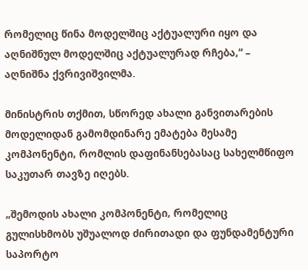რომელიც წინა მოდელშიც აქტუალური იყო და აღნიშნულ მოდელშიც აქტუალურად რჩება,“ – აღნიშნა ქვრივიშვილმა.

მინისტრის თქმით, სწორედ ახალი განვითარების მოდელიდან გამომდინარე ემატება მესამე კომპონენტი, რომლის დაფინანსებასაც სახელმწიფო საკუთარ თავზე იღებს.

„შემოდის ახალი კომპონენტი, რომელიც გულისხმობს უშუალოდ ძირითადი და ფუნდამენტური საპორტო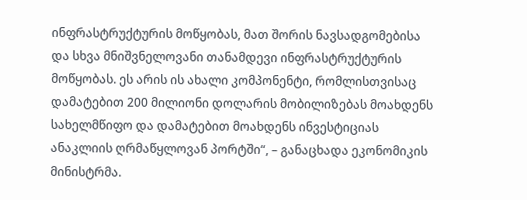ინფრასტრუქტურის მოწყობას, მათ შორის ნავსადგომებისა და სხვა მნიშვნელოვანი თანამდევი ინფრასტრუქტურის მოწყობას. ეს არის ის ახალი კომპონენტი, რომლისთვისაც დამატებით 200 მილიონი დოლარის მობილიზებას მოახდენს სახელმწიფო და დამატებით მოახდენს ინვესტიციას ანაკლიის ღრმაწყლოვან პორტში“, – განაცხადა ეკონომიკის მინისტრმა.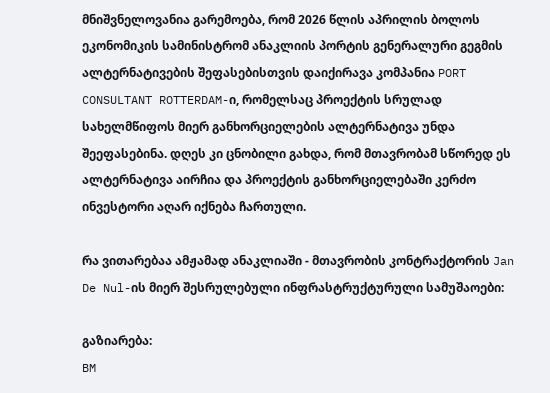მნიშვნელოვანია გარემოება, რომ 2026 წლის აპრილის ბოლოს ეკონომიკის სამინისტრომ ანაკლიის პორტის გენერალური გეგმის ალტერნატივების შეფასებისთვის დაიქირავა კომპანია PORT CONSULTANT ROTTERDAM-ი, რომელსაც პროექტის სრულად სახელმწიფოს მიერ განხორციელების ალტერნატივა უნდა შეეფასებინა. დღეს კი ცნობილი გახდა, რომ მთავრობამ სწორედ ეს ალტერნატივა აირჩია და პროექტის განხორციელებაში კერძო ინვესტორი აღარ იქნება ჩართული.

რა ვითარებაა ამჟამად ანაკლიაში - მთავრობის კონტრაქტორის Jan De Nul-ის მიერ შესრულებული ინფრასტრუქტურული სამუშაოები:

გაზიარება:
BM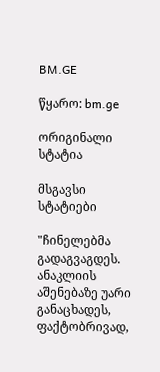BM.GE

წყარო: bm.ge

ორიგინალი სტატია

მსგავსი სტატიები

"ჩინელებმა გადაგვაგდეს. ანაკლიის აშენებაზე უარი განაცხადეს, ფაქტობრივად,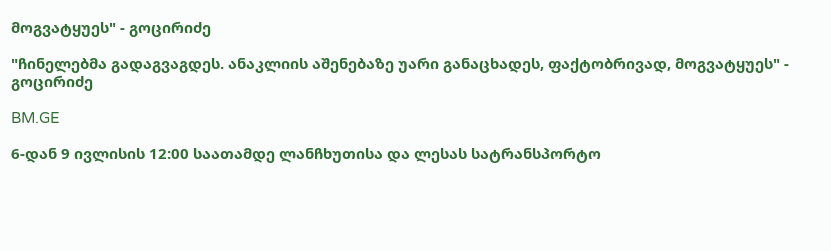მოგვატყუეს" - გოცირიძე

"ჩინელებმა გადაგვაგდეს. ანაკლიის აშენებაზე უარი განაცხადეს, ფაქტობრივად, მოგვატყუეს" - გოცირიძე

BM.GE

6-დან 9 ივლისის 12:00 საათამდე ლანჩხუთისა და ლესას სატრანსპორტო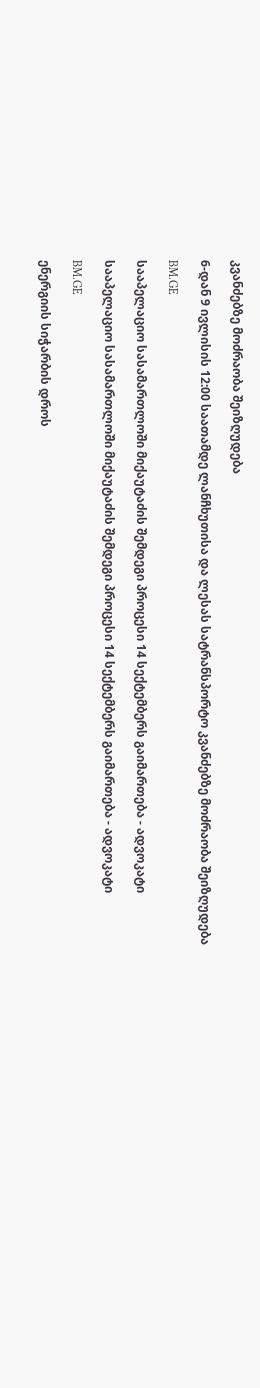კვანძებზე მოძრაობა შეიზღუდება

6-დან 9 ივლისის 12:00 საათამდე ლანჩხუთისა და ლესას სატრანსპორტო კვანძებზე მოძრაობა შეიზღუდება

BM.GE

სააპელაციო სასამართლოში მიქაუტაძის შემდეგი პროცესი 14 სექტემბერს გაიმართება - ადვოკატი

სააპელაციო სასამართლოში მიქაუტაძის შემდეგი პროცესი 14 სექტემბერს გაიმართება - ადვოკატი

BM.GE

ენერგიის სიჭარბის დროს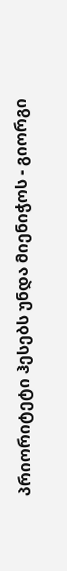პრიორიტეტი ჰესებს უნდა მიენიჭოს - გიორგი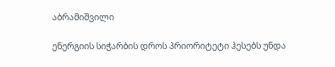აბრამიშვილი

ენერგიის სიჭარბის დროს პრიორიტეტი ჰესებს უნდა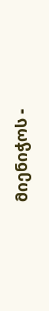მიენიჭოს -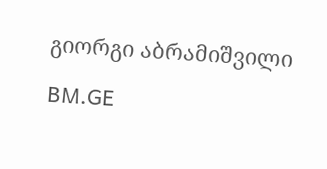გიორგი აბრამიშვილი

BM.GE